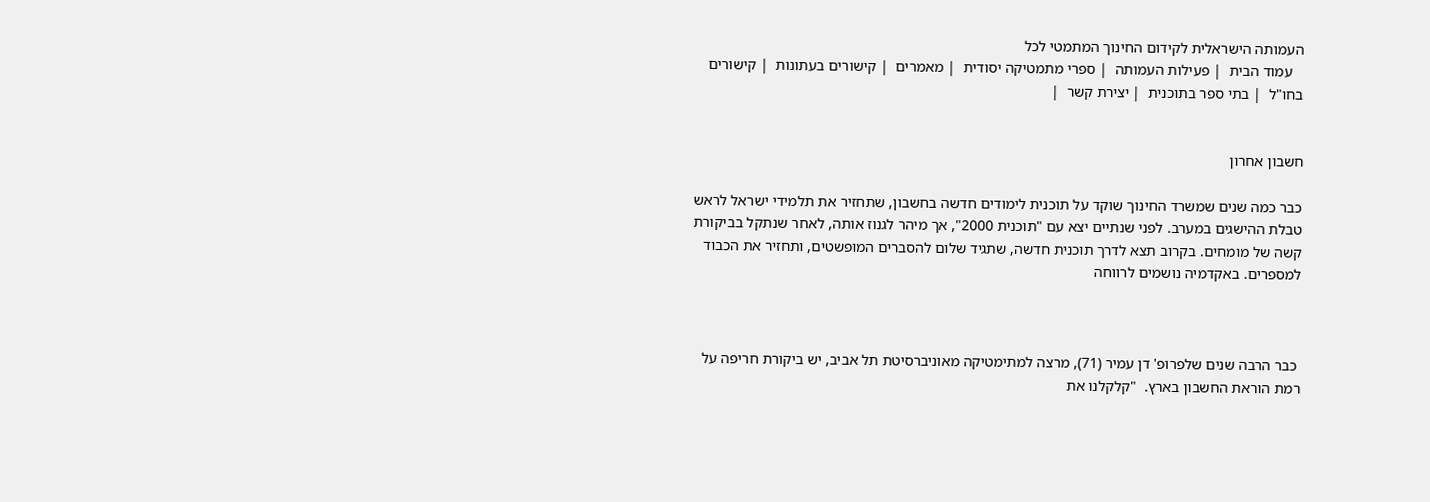העמותה הישראלית לקידום החינוך המתמטי לכל
   עמוד הבית  | פעילות העמותה  | ספרי מתמטיקה יסודית  | מאמרים  | קישורים בעתונות  | קישורים בחו"ל  | בתי ספר בתוכנית  | יצירת קשר  |


חשבון אחרון

כבר כמה שנים שמשרד החינוך שוקד על תוכנית לימודים חדשה בחשבון, שתחזיר את תלמידי ישראל לראש טבלת ההישגים במערב. לפני שנתיים יצא עם "תוכנית 2000", אך מיהר לגנוז אותה, לאחר שנתקל בביקורת קשה של מומחים. בקרוב תצא לדרך תוכנית חדשה, שתגיד שלום להסברים המופשטים, ותחזיר את הכבוד למספרים. באקדמיה נושמים לרווחה



 כבר הרבה שנים שלפרופ' דן עמיר (71), מרצה למתימטיקה מאוניברסיטת תל אביב, יש ביקורת חריפה על רמת הוראת החשבון בארץ.  "קלקלנו את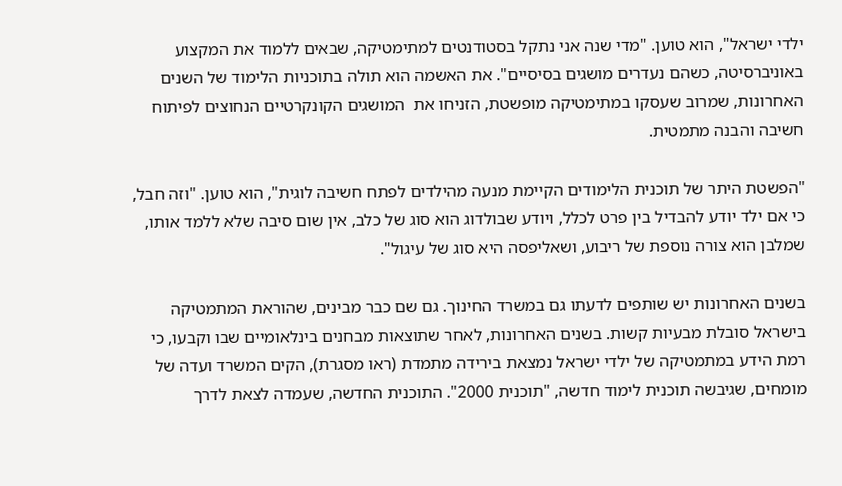ילדי ישראל", הוא טוען. "מדי שנה אני נתקל בסטודנטים למתימטיקה, שבאים ללמוד את המקצוע באוניברסיטה, כשהם נעדרים מושגים בסיסיים". את האשמה הוא תולה בתוכניות הלימוד של השנים האחרונות, שמרוב שעסקו במתימטיקה מופשטת, הזניחו את  המושגים הקונקרטיים הנחוצים לפיתוח חשיבה והבנה מתמטית.

"הפשטת היתר של תוכנית הלימודים הקיימת מנעה מהילדים לפתח חשיבה לוגית", הוא טוען. "וזה חבל, כי אם ילד יודע להבדיל בין פרט לכלל, ויודע שבולדוג הוא סוג של כלב, אין שום סיבה שלא ללמד אותו, שמלבן הוא צורה נוספת של ריבוע, ושאליפסה היא סוג של עיגול".

בשנים האחרונות יש שותפים לדעתו גם במשרד החינוך. גם שם כבר מבינים, שהוראת המתמטיקה בישראל סובלת מבעיות קשות. בשנים האחרונות, לאחר שתוצאות מבחנים בינלאומיים שבו וקבעו, כי רמת הידע במתמטיקה של ילדי ישראל נמצאת בירידה מתמדת (ראו מסגרת), הקים המשרד ועדה של מומחים, שגיבשה תוכנית לימוד חדשה, "תוכנית 2000". התוכנית החדשה, שעמדה לצאת לדרך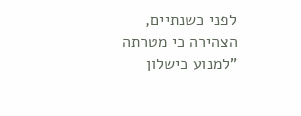לפני כשנתיים, הצהירה כי מטרתה "למנוע כישלון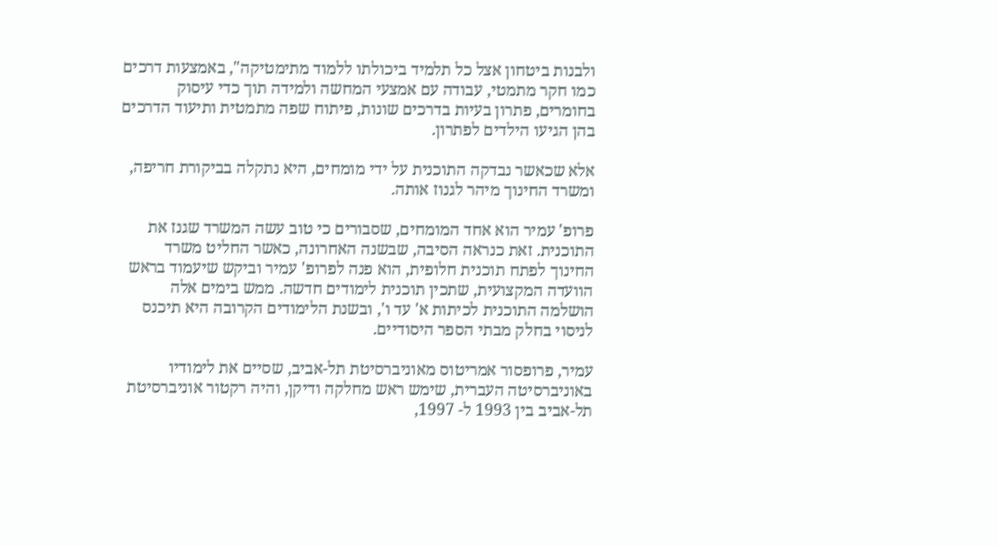ולבנות ביטחון אצל כל תלמיד ביכולתו ללמוד מתימטיקה", באמצעות דרכים כמו חקר מתמטי, עבודה עם אמצעי המחשה ולמידה תוך כדי עיסוק בחומרים, פתרון בעיות בדרכים שונות, פיתוח שפה מתמטית ותיעוד הדרכים בהן הגיעו הילדים לפתרון.

אלא שכאשר נבדקה התוכנית על ידי מומחים, היא נתקלה בביקורת חריפה, ומשרד החינוך מיהר לגנוז אותה.

פרופ' עמיר הוא אחד המומחים, שסבורים כי טוב עשה המשרד שגנז את התוכנית. זאת כנראה הסיבה, שבשנה האחרונה, כאשר החליט משרד החינוך לפתח תוכנית חלופית, הוא פנה לפרופ' עמיר וביקש שיעמוד בראש הוועדה המקצועית, שתכין תוכנית לימודים חדשה. ממש בימים אלה הושלמה התוכנית לכיתות א' עד ו', ובשנת הלימודים הקרובה היא תיכנס לניסוי בחלק מבתי הספר היסודיים.

עמיר, פרופסור אמריטוס מאוניברסיטת תל-אביב, שסיים את לימודיו באוניברסיטה העברית, שימש ראש מחלקה ודיקן, והיה רקטור אוניברסיטת תל-אביב בין 1993 ל- 1997,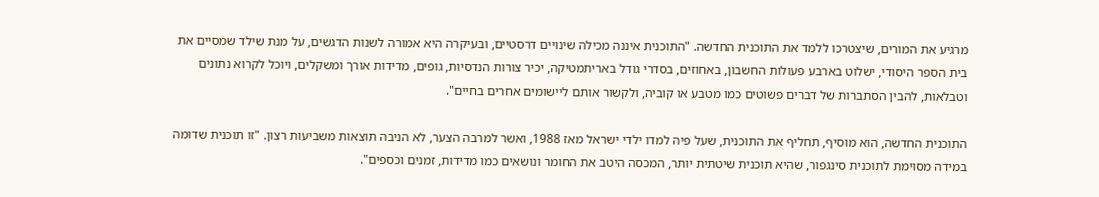מרגיע את המורים, שיצטרכו ללמד את התוכנית החדשה. "התוכנית איננה מכילה שינויים דרסטיים, ובעיקרה היא אמורה לשנות הדגשים, על מנת שילד שמסיים את בית הספר היסודי, ישלוט בארבע פעולות החשבון, באחוזים, בסדרי גודל באריתמטיקה, יכיר צורות הנדסיות, גופים, מדידות אורך ומשקלים, ויוכל לקרוא נתונים וטבלאות, להבין הסתברות של דברים פשוטים כמו מטבע או קוביה, ולקשור אותם ליישומים אחרים בחיים".

התוכנית החדשה, הוא מוסיף, תחליף את התוכנית, שעל פיה למדו ילדי ישראל מאז 1988, ואשר למרבה הצער, לא הניבה תוצאות משביעות רצון. "זו תוכנית שדומה במידה מסוימת לתוכנית סינגפור, שהיא תוכנית שיטתית יותר, המכסה היטב את החומר ונושאים כמו מדידות, זמנים וכספים".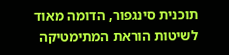תוכנית סינגפור, הדומה מאוד לשיטות הוראת המתימטיקה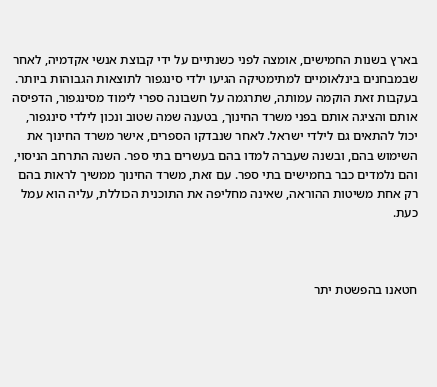בארץ בשנות החמישים, אומצה לפני כשנתיים על ידי קבוצת אנשי אקדמיה, לאחר שבמבחנים בינלאומיים למתימטיקה הגיעו ילדי סינגפור לתוצאות הגבוהות ביותר. בעקבות זאת הוקמה עמותה, שתרגמה על חשבונה ספרי לימוד מסינגפור, הדפיסה אותם והציגה אותם בפני משרד החינוך, בטענה שמה שטוב ונכון לילדי סינגפור, יכול להתאים גם לילדי ישראל. לאחר שנבדקו הספרים, אישר משרד החינוך את השימוש בהם, ובשנה שעברה למדו בהם בעשרים בתי ספר. השנה התרחב הניסוי, והם נלמדים כבר בחמישים בתי ספר. עם זאת, משרד החינוך ממשיך לראות בהם רק אחת משיטות ההוראה, שאינה מחליפה את התוכנית הכוללת, עליה הוא עמל כעת.



חטאנו בהפשטת יתר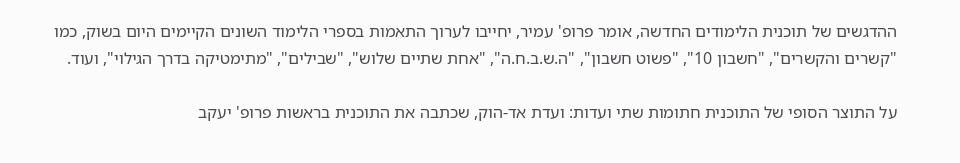ההדגשים של תוכנית הלימודים החדשה, אומר פרופ' עמיר, יחייבו לערוך התאמות בספרי הלימוד השונים הקיימים היום בשוק, כמו "קשרים והקשרים", "חשבון 10", "פשוט חשבון", "ה.ש.ב.ח.ה", "אחת שתיים שלוש", "שבילים", "מתימטיקה בדרך הגילוי", ועוד.

על התוצר הסופי של התוכנית חתומות שתי ועדות: ועדת אד-הוק, שכתבה את התוכנית בראשות פרופ' יעקב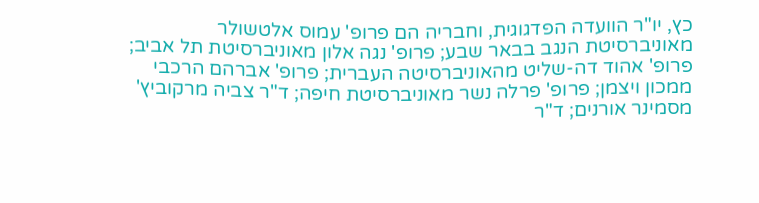כץ, יו"ר הוועדה הפדגוגית, וחבריה הם פרופ' עמוס אלטשולר מאוניברסיטת הנגב בבאר שבע; פרופ' נגה אלון מאוניברסיטת תל אביב; פרופ' אהוד דה-שליט מהאוניברסיטה העברית; פרופ' אברהם הרכבי ממכון ויצמן; פרופ' פרלה נשר מאוניברסיטת חיפה; ד"ר צביה מרקוביץ' מסמינר אורנים; ד"ר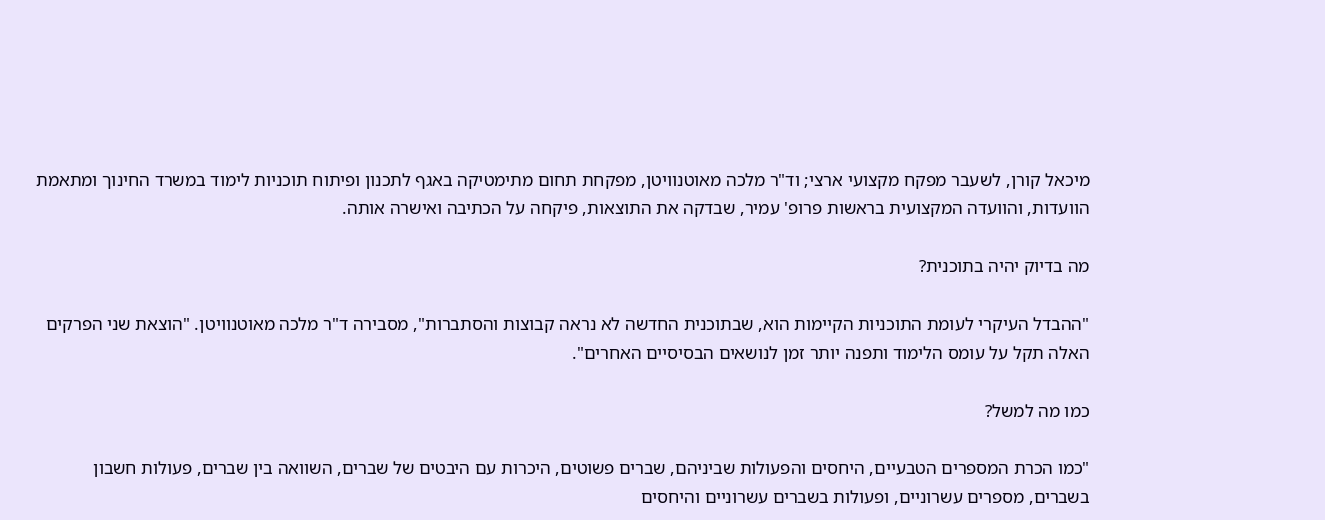מיכאל קורן, לשעבר מפקח מקצועי ארצי; וד"ר מלכה מאוטנוויטן, מפקחת תחום מתימטיקה באגף לתכנון ופיתוח תוכניות לימוד במשרד החינוך ומתאמת הוועדות, והוועדה המקצועית בראשות פרופ' עמיר, שבדקה את התוצאות, פיקחה על הכתיבה ואישרה אותה.

מה בדיוק יהיה בתוכנית?

"ההבדל העיקרי לעומת התוכניות הקיימות הוא, שבתוכנית החדשה לא נראה קבוצות והסתברות", מסבירה ד"ר מלכה מאוטנוויטן. "הוצאת שני הפרקים האלה תקל על עומס הלימוד ותפנה יותר זמן לנושאים הבסיסיים האחרים".

כמו מה למשל?

"כמו הכרת המספרים הטבעיים, היחסים והפעולות שביניהם, שברים פשוטים, היכרות עם היבטים של שברים, השוואה בין שברים, פעולות חשבון בשברים, מספרים עשרוניים, ופעולות בשברים עשרוניים והיחסים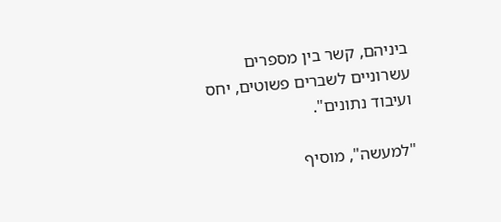ביניהם, קשר בין מספרים עשרוניים לשברים פשוטים, יחס ועיבוד נתונים".

"למעשה", מוסיף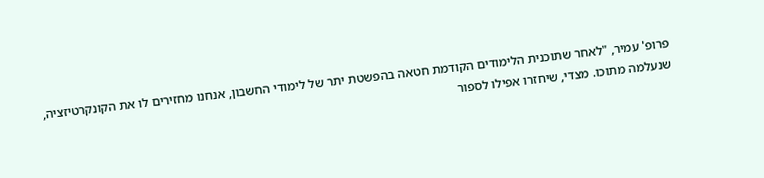פרופ' עמיר, "לאחר שתוכנית הלימודים הקודמת חטאה בהפשטת יתר של לימודי החשבון, אנחנו מחזירים לו את הקונקרטיזציה, שנעלמה מתוכו. מצדי, שיחזרו אפילו לספור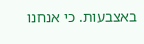באצבעות. כי אנחנו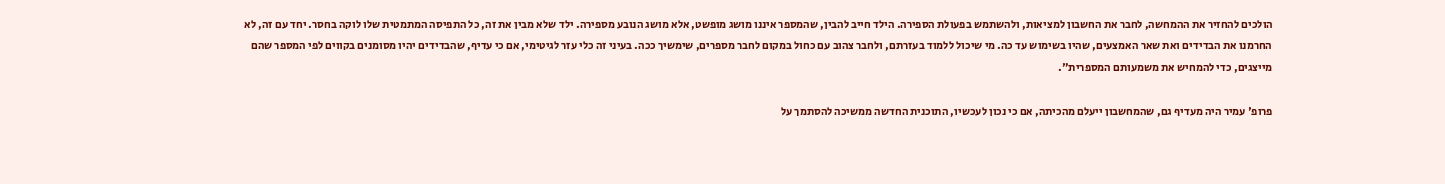הולכים להחזיר את ההמחשה, לחבר את החשבון למציאות, ולהשתמש בפעולת הספירה. הילד חייב להבין, שהמספר איננו מושג מופשט, אלא מושג הנובע מספירה. ילד שלא מבין את זה, כל התפיסה המתמטית שלו לוקה בחסר. יחד עם זה, לא החרמנו את הבדידים ואת שאר האמצעים, שהיו בשימוש עד כה. מי שיכול ללמוד בעזרתם, ולחבר צהוב עם כחול במקום לחבר מספרים, שימשיך ככה. בעיני זה כלי עזר לגיטימי, אם כי עדיף, שהבדידים יהיו מסומנים בקווים לפי המספר שהם מייצגים, כדי להמחיש את משמעותם המספרית".

פרופ' עמיר היה מעדיף גם, שהמחשבון ייעלם מהכיתה, אם כי נכון לעכשיו, התוכנית החדשה ממשיכה להסתמך על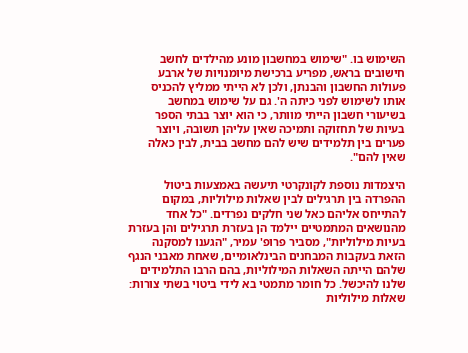השימוש בו. "שימוש במחשבון מונע מהילדים לחשב חישובים בראש, מפריע ברכישת מיומנויות של ארבע פעולות החשבון והבנתן, ולכן לא הייתי ממליץ להכניס אותו לשימוש לפני כיתה ה'. גם על שימוש במחשב בשיעורי חשבון הייתי מוותר, כי הוא יוצר בבתי הספר בעיות של תחזוקה ותמיכה שאין עליהן תשובה, ויוצר פערים בין תלמידים שיש להם מחשב בבית, לבין כאלה שאין להם".

היצמדות נוספת לקונקרטי תיעשה באמצעות ביטול ההפרדה בין תרגילים לבין שאלות מילוליות, במקום להתייחס אליהם כאל שני חלקים נפרדים. "כל אחד מהנושאים המתמטיים יילמד הן בעזרת תרגילים והן בעזרת בעיות מילוליות", מסביר פרופ' עמיר, "הגענו למסקנה הזאת בעקבות המבחנים הבינלאומיים, שאחת מאבני הנגף שלהם הייתה השאלות המילוליות, בהם הרבו התלמידים שלנו להיכשל. כל חומר מתמטי בא לידי ביטוי בשתי צורות: שאלות מילוליות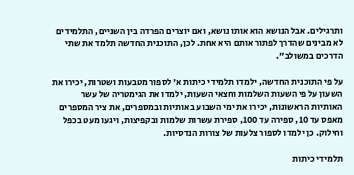ותרגילים. אבל הנושא הוא אותו נושא, ואם יוצרים הפרדה בין השניים, התלמידים לא מבינים שהדרך לפתור אותם היא אחת. לכן, התוכנית החדשה תלמד את שתי הדרכים במשולב".

על פי התוכנית החדשה, ילמדו תלמידי כיתות א' לספור מטבעות ושטרות, יכירו את השעון על פי השעות השלמות וחצאי השעות, ילמדו את הגימטריה של עשר האותיות הראשונות, יכירו את ימי השבוע באותיות ובמספרים, את ציר המספרים מאפס עד 10, ספירה עד 100, ספירת עשרות שלמות ובקפיצות, ויגעו מעט בכפל וחילוק. כן ילמדו לספור צלעות של צורות הנדסיות.

תלמידי כיתות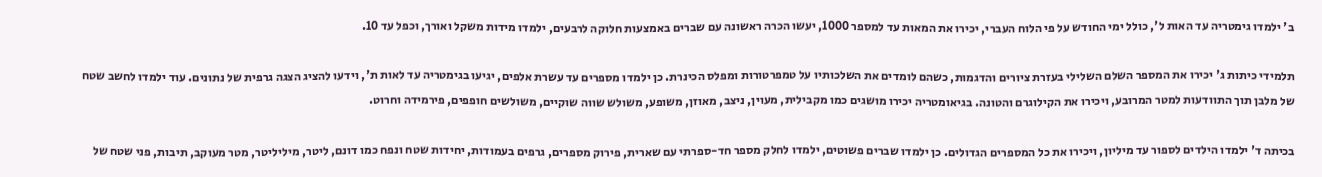ב' ילמדו גימטריה עד האות ל', כולל ימי החודש על פי הלוח העברי, יכירו את המאות עד למספר 1000, יעשו הכרה ראשונה עם שברים באמצעות חלוקה לרבעים, ילמדו מידות משקל ואורך, וכפל עד 10.

תלמידי כיתות ג' יכירו את המספר השלם השלילי בעזרת ציורים והדגמות, כשהם לומדים את השלכותיו על טמפרטורות ומפלס הכינרת. כן ילמדו מספרים עד עשרת אלפים, יגיעו בגימטריה עד לאות ת', וידעו להציג הצגה גרפית של נתונים. עוד ילמדו לחשב שטח של מלבן תוך התוודעות למטר המרובע, ויכירו את הקילוגרם והטונה. בגיאומטריה יכירו מושגים כמו מקבילית, מעוין, ניצב, מאוזן, משופע, משולש שווה שוקיים, משולשים חופפים, פירמידה וחרוט.

בכיתה ד' ילמדו הילדים לספור עד מיליון, ויכירו את כל המספרים הגדולים. כן ילמדו שברים פשוטים, ילמדו לחלק מספר חד-ספרתי עם שארית, פירוק מספרים, גרפים בעמודות, יחידות שטח ונפח כמו דונם, ליטר, מיליליטר, מטר מעוקב, תיבות, פני שטח של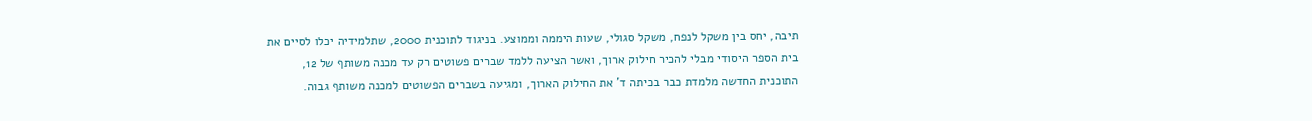תיבה, יחס בין משקל לנפח, משקל סגולי, שעות היממה וממוצע. בניגוד לתוכנית 2000, שתלמידיה יכלו לסיים את בית הספר היסודי מבלי להכיר חילוק ארוך, ואשר הציעה ללמד שברים פשוטים רק עד מכנה משותף של 12, התוכנית החדשה מלמדת כבר בכיתה ד' את החילוק הארוך, ומגיעה בשברים הפשוטים למכנה משותף גבוה.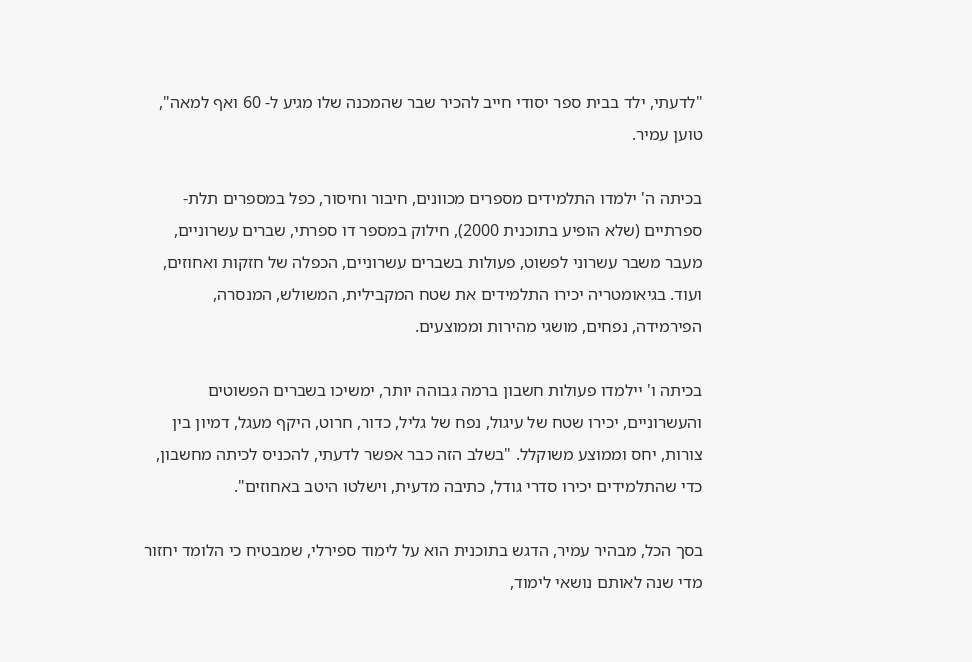"לדעתי, ילד בבית ספר יסודי חייב להכיר שבר שהמכנה שלו מגיע ל- 60 ואף למאה", טוען עמיר.

בכיתה ה' ילמדו התלמידים מספרים מכוונים, חיבור וחיסור, כפל במספרים תלת-ספרתיים (שלא הופיע בתוכנית 2000), חילוק במספר דו ספרתי, שברים עשרוניים, מעבר משבר עשרוני לפשוט, פעולות בשברים עשרוניים, הכפלה של חזקות ואחוזים, ועוד. בגיאומטריה יכירו התלמידים את שטח המקבילית, המשולש, המנסרה, הפירמידה, נפחים, מושגי מהירות וממוצעים.

בכיתה ו' יילמדו פעולות חשבון ברמה גבוהה יותר, ימשיכו בשברים הפשוטים והעשרוניים, יכירו שטח של עיגול, נפח של גליל, כדור, חרוט, היקף מעגל, דמיון בין צורות, יחס וממוצע משוקלל. "בשלב הזה כבר אפשר לדעתי, להכניס לכיתה מחשבון, כדי שהתלמידים יכירו סדרי גודל, כתיבה מדעית, וישלטו היטב באחוזים".

בסך הכל, מבהיר עמיר, הדגש בתוכנית הוא על לימוד ספירלי, שמבטיח כי הלומד יחזור מדי שנה לאותם נושאי לימוד,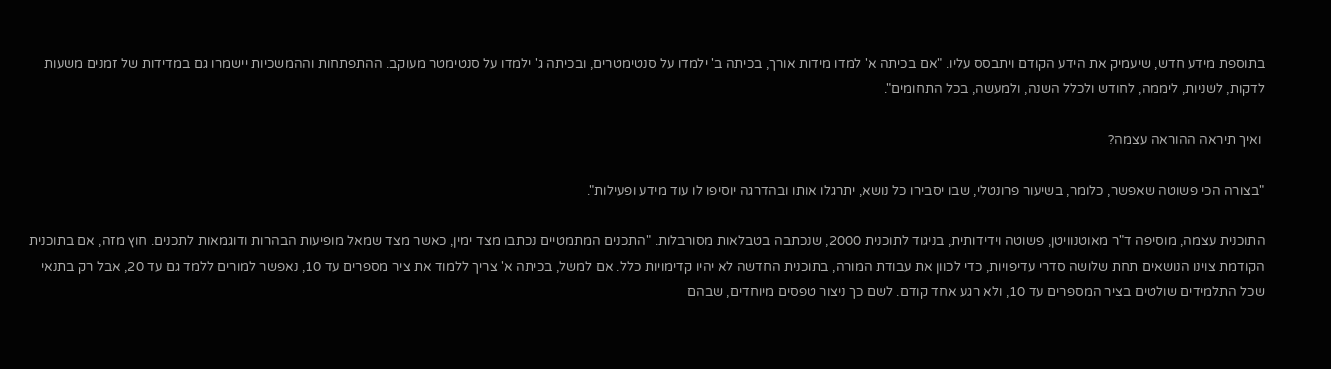בתוספת מידע חדש, שיעמיק את הידע הקודם ויתבסס עליו. "אם בכיתה א' למדו מידות אורך, בכיתה ב' ילמדו על סנטימטרים, ובכיתה ג' ילמדו על סנטימטר מעוקב. ההתפתחות וההמשכיות יישמרו גם במדידות של זמנים משעות לדקות, לשניות, ליממה, לחודש ולכלל השנה, ולמעשה, בכל התחומים".

 ואיך תיראה ההוראה עצמה?

"בצורה הכי פשוטה שאפשר, כלומר, בשיעור פרונטלי, שבו יסבירו כל נושא, יתרגלו אותו ובהדרגה יוסיפו לו עוד מידע ופעילות".

התוכנית עצמה, מוסיפה ד"ר מאוטנוויטן, פשוטה וידידותית, בניגוד לתוכנית 2000, שנכתבה בטבלאות מסורבלות. "התכנים המתמטיים נכתבו מצד ימין, כאשר מצד שמאל מופיעות הבהרות ודוגמאות לתכנים. חוץ מזה, אם בתוכנית הקודמת צוינו הנושאים תחת שלושה סדרי עדיפויות, כדי לכוון את עבודת המורה, בתוכנית החדשה לא יהיו קדימויות כלל. אם למשל, בכיתה א' צריך ללמוד את ציר מספרים עד 10, נאפשר למורים ללמד גם עד 20, אבל רק בתנאי שכל התלמידים שולטים בציר המספרים עד 10, ולא רגע אחד קודם. לשם כך ניצור טפסים מיוחדים, שבהם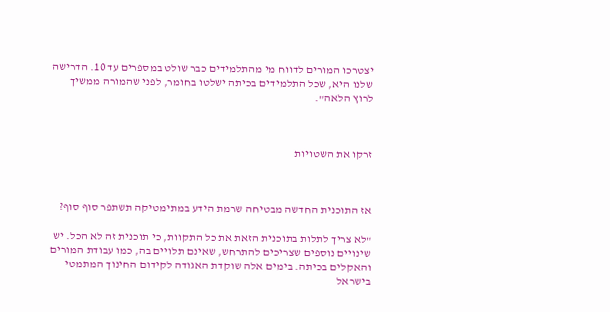יצטרכו המורים לדווח מי מהתלמידים כבר שולט במספרים עד 10. הדרישה שלנו היא, שכל התלמידים בכיתה ישלטו בחומר, לפני שהמורה ממשיך לרוץ הלאה".



זרקו את השטויות



אז התוכנית החדשה מבטיחה שרמת הידע במתימטיקה תשתפר סוף סוף?

"לא צריך לתלות בתוכנית הזאת את כל התקוות, כי תוכנית זה לא הכל. יש שינויים נוספים שצריכים להתרחש, שאינם תלויים בה, כמו עבודת המורים והאקלים בכיתה. בימים אלה שוקדת האגודה לקידום החינוך המתמטי בישראל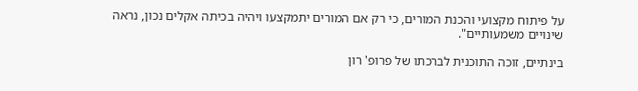על פיתוח מקצועי והכנת המורים, כי רק אם המורים יתמקצעו ויהיה בכיתה אקלים נכון, נראה שינויים משמעותיים".

בינתיים, זוכה התוכנית לברכתו של פרופ' רון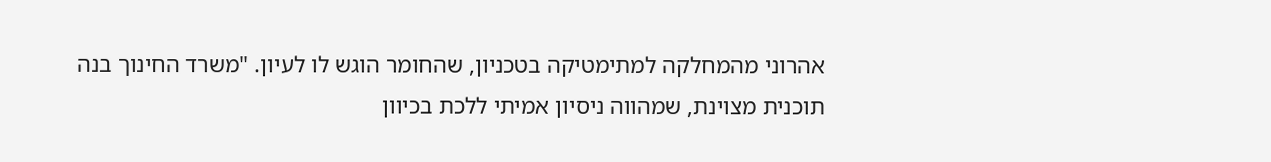אהרוני מהמחלקה למתימטיקה בטכניון, שהחומר הוגש לו לעיון. "משרד החינוך בנה תוכנית מצוינת, שמהווה ניסיון אמיתי ללכת בכיוון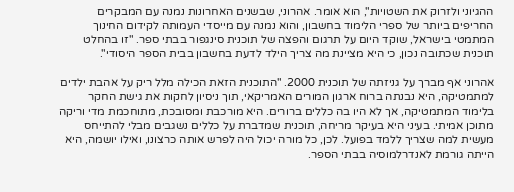ההגיוני ולזרוק את השטויות", הוא אומר. אהרוני, שבשנים האחרונות נמנה עם המבקרים החריפים ביותר של ספרי הלימוד בחשבון, והוא נמנה עם מייסדי העמותה לקידום החינוך המתמטי בישראל, שוקד היום על תרגום והפצה של תוכנית סינגפור בבתי ספר. "זו בהחלט תוכנית שכתובה נכון, כי היא מציינת מה צריך הילד לדעת בחשבון בבית הספר היסודי".

אהרוני אף מברך על גניזתה של תוכנית 2000. "התוכנית הזאת הכילה מלל ריק על אהבת ילדים למתמטיקה, היא נבנתה ברוח ארגון המורים האמריקאי, תוך ניסיון לחקות את גישת החקר בלימוד המתמטיקה, אך לא היו בה כללים ברורים. היא מורכבת ומסובכת, מתוחכמת מדי וריקה מתוכן אמיתי. בעיני היא בעיקר מריחה, תוכנית שמדברת על כללים נשגבים מבלי להתייחס מעשית למה שצריך ללמד בפועל. לכן, כל מורה יכול היה לפרש אותה כרצונו, ואילו יושמה, היא הייתה גורמת לאנדרלמוסיה בבתי הספר.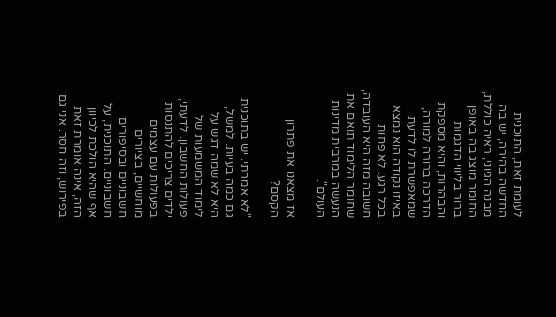לעומת זאת, התוכנית החדשה בהירה, יש בה מבנה הגיוני, ראיה כוללת, החומר מוצג בה באופן ברור בליווי הדגמות והבהרות, והיא מספקת הדרכה ברורה למורה, שמאפשרת לו לדעת באיזו נקודה הוא נמצא בכל רגע. לא פחות חשובה מזה היא העובדה, שחומר הלימוד תואם את הנעשה במרבית מדינות העולם".

אז מצאנו את פתרון הקסם?

"לא אמרתי. יש בתוכנית גם כמה בעיות. למשל, היא לא שמה דגש על לימוד המשמעות של פעולות החשבון. לדעתי, ילדים צריכים להתנסות בפעולות עם עצמים מוחשיים, בציורים חשבוניים ובסיפורים חשבוניים. התוכנית, על אף שהיא הולכת לכיוון הזה, אינה אומרת זאת בפירוש, וזה חסר. אני גם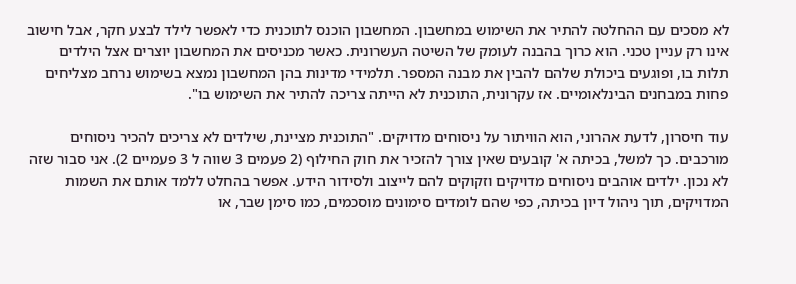לא מסכים עם ההחלטה להתיר את השימוש במחשבון. המחשבון הוכנס לתוכנית כדי לאפשר לילד לבצע חקר, אבל חישוב אינו רק עניין טכני. הוא כרוך בהבנה לעומק של השיטה העשרונית. כאשר מכניסים את המחשבון יוצרים אצל הילדים תלות בו, ופוגעים ביכולת שלהם להבין את מבנה המספר. תלמידי מדינות בהן המחשבון נמצא בשימוש נרחב מצליחים פחות במבחנים הבינלאומיים. אז עקרונית, התוכנית לא הייתה צריכה להתיר את השימוש בו".

עוד חיסרון, לדעת אהרוני, הוא הוויתור על ניסוחים מדויקים. "התוכנית מציינת, שילדים לא צריכים להכיר ניסוחים מורכבים. כך למשל, בכיתה א' קובעים שאין צורך להזכיר את חוק החילוף (2 פעמים 3 שווה ל 3 פעמיים 2). אני סבור שזה לא נכון. ילדים אוהבים ניסוחים מדויקים וזקוקים להם לייצוב ולסידור הידע. אפשר בהחלט ללמד אותם את השמות המדויקים, תוך ניהול דיון בכיתה, כפי שהם לומדים סימונים מוסכמים, כמו סימן שבר, או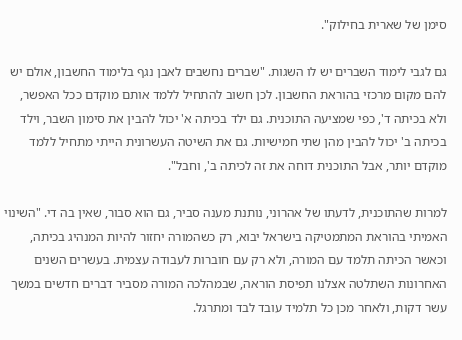סימן של שארית בחילוק".

גם לגבי לימוד השברים יש לו השגות. "שברים נחשבים לאבן נגף בלימוד החשבון, אולם יש להם מקום מרכזי בהוראת החשבון. לכן חשוב להתחיל ללמד אותם מוקדם ככל האפשר, ולא בכיתה ד', כפי שמציעה התוכנית. גם ילד בכיתה א' יכול להבין את סימון השבר, וילד בכיתה ב' יכול להבין מהן שתי חמישיות. גם את השיטה העשרונית הייתי מתחיל ללמד מוקדם יותר, אבל התוכנית דוחה את זה לכיתה ב', וחבל".

למרות שהתוכנית, לדעתו של אהרוני, נותנת מענה סביר, גם הוא סבור, שאין בה די. "השינוי האמיתי בהוראת המתמטיקה בישראל יבוא, רק כשהמורה יחזור להיות המנהיג בכיתה, וכאשר הכיתה תלמד עם המורה, ולא רק עם חוברות לעבודה עצמית. בעשרים השנים האחרונות השתלטה אצלנו תפיסת הוראה, שבמהלכה המורה מסביר דברים חדשים במשך עשר דקות, ולאחר מכן כל תלמיד עובד לבד ומתרגל.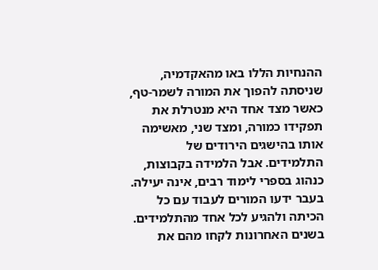ההנחיות הללו באו מהאקדמיה, שניסתה להפוך את המורה לשמר-טף, כאשר מצד אחד היא מנטרלת את תפקידו כמורה, ומצד שני, מאשימה אותו בהישגים הירודים של התלמידים. אבל הלמידה בקבוצות, כנהוג בספרי לימוד רבים, אינה יעילה. בעבר ידעו המורים לעבוד עם כל הכיתה ולהגיע לכל אחד מהתלמידים. בשנים האחרונות לקחו מהם את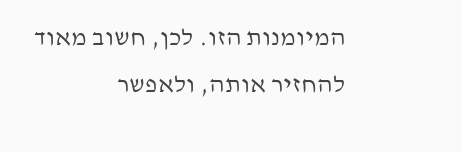המיומנות הזו. לכן, חשוב מאוד להחזיר אותה, ולאפשר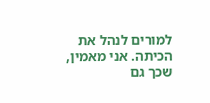למורים לנהל את הכיתה. אני מאמין, שכך גם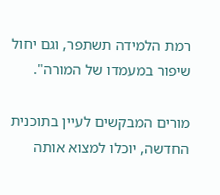רמת הלמידה תשתפר, וגם יחול שיפור במעמדו של המורה".

מורים המבקשים לעיין בתוכנית החדשה, יוכלו למצוא אותה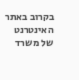בקרוב באתר האינטרנט של משרד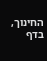החינוך, בדף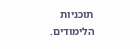תוכניות הלימודים.